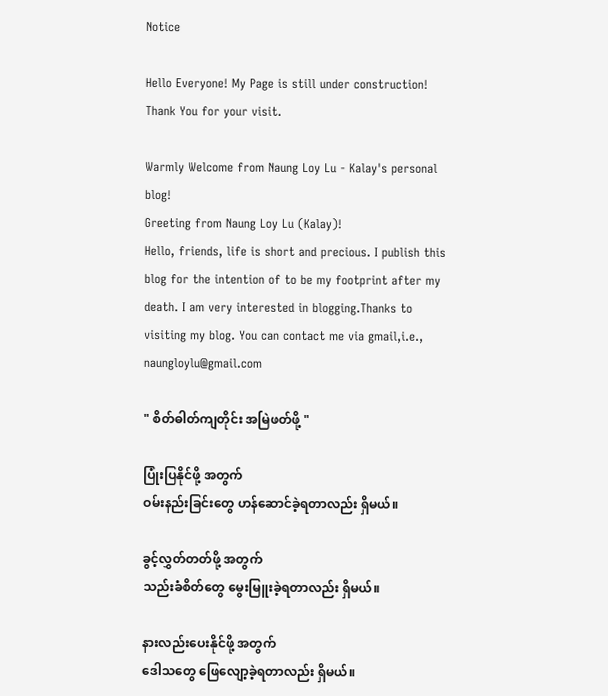Notice

Hello Everyone! My Page is still under construction! Thank You for your visit.

Warmly Welcome from Naung Loy Lu - Kalay's personal blog!
Greeting from Naung Loy Lu (Kalay)!
Hello, friends, life is short and precious. I publish this blog for the intention of to be my footprint after my death. I am very interested in blogging.Thanks to visiting my blog. You can contact me via gmail,i.e., naungloylu@gmail.com

" စိတ်ဓါတ်ကျတိုင်း အမြဲဖတ်ဖို့ "

ပြုံးပြနိုင်ဖို့ အတွက်
ဝမ်းနည်းခြင်းတွေ ဟန်ဆောင်ခဲ့ရတာလည်း ရှိမယ်။

ခွင့်လွှတ်တတ်ဖို့ အတွက်
သည်းခံစိတ်တွေ မွေးမြူးခဲ့ရတာလည်း ရှိမယ်။

နားလည်းပေးနိုင်ဖို့ အတွက်
ဒေါသတွေ ဖြေလျော့ခဲ့ရတာလည်း ရှိမယ်။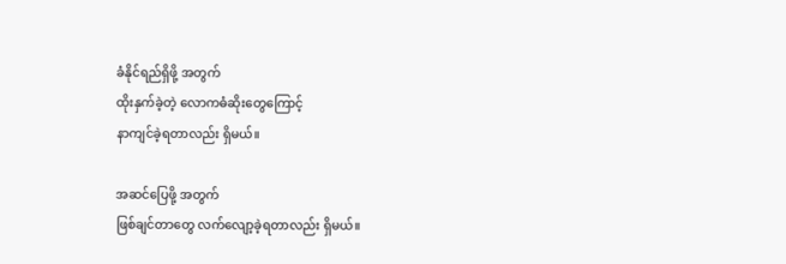ခံနိုင်ရည်ရှိဖို့ အတွက်
ထိုးနှက်ခဲ့တဲ့ လောကဓံဆိုးတွေကြောင့်
နာကျင်ခဲ့ရတာလည်း ရှိမယ်။

အဆင်ပြေဖို့ အတွက်
ဖြစ်ချင်တာတွေ လက်လျော့ခဲ့ရတာလည်း ရှိမယ်။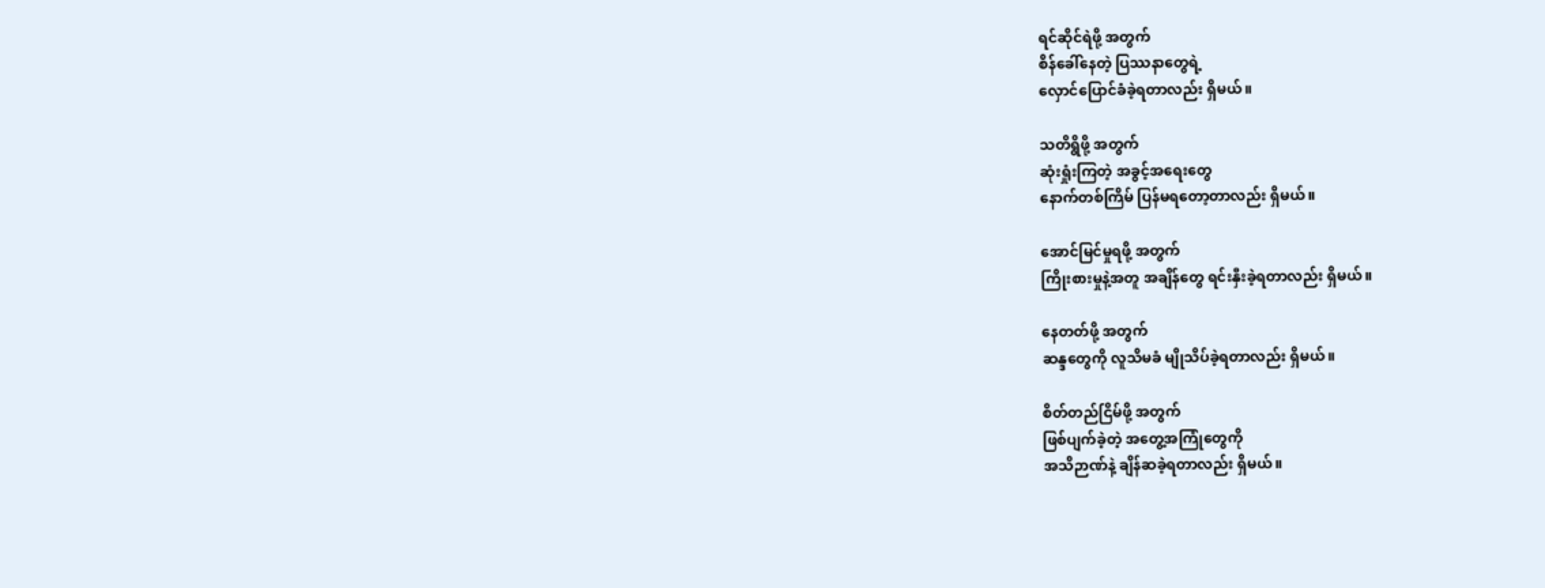ရင်ဆိုင်ရဲဖို့ အတွက်
စိန်ခေါ်နေတဲ့ ပြဿနာတွေရဲ့
လှောင်ပြောင်ခံခဲ့ရတာလည်း ရှိမယ်။

သတိရွိဖို့ အတွက်
ဆုံးရှုံးကြတဲ့ အခွင့်အရေးတွေ
နောက်တစ်ကြိမ် ပြန်မရတော့တာလည်း ရှိမယ်။

အောင်မြင်မှုရဖို့ အတွက်
ကြိုးစားမှုနဲ့အတူ အချိန်တွေ ရင်းနှီးခဲ့ရတာလည်း ရှိမယ်။

နေတတ်ဖို့ အတွက်
ဆန္ဒတွေကို လူသိမခံ မျိုသိပ်ခဲ့ရတာလည်း ရှိမယ်။

စိတ်တည်ငြိမ်ဖို့ အတွက်
ဖြစ်ပျက်ခဲ့တဲ့ အတွေ့အကြုံတွေကို
အသိဉာဏ်နဲ့ ချိန်ဆခဲ့ရတာလည်း ရှိမယ်။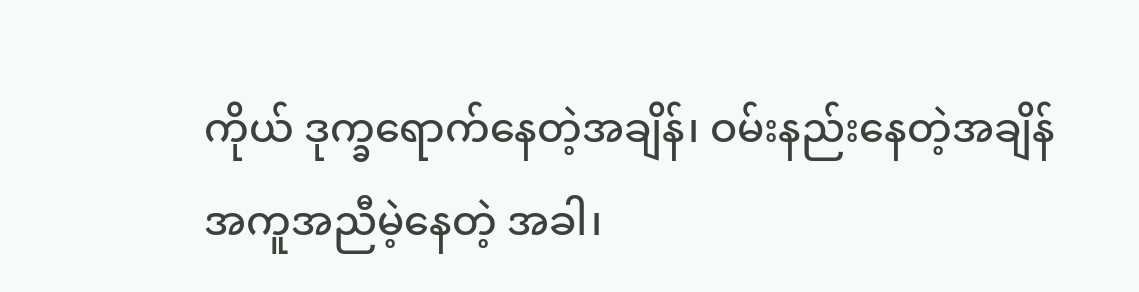ကိုယ် ဒုက္ခရောက်နေတဲ့အချိန်၊ ဝမ်းနည်းနေတဲ့အချိန်
အကူအညီမဲ့နေတဲ့ အခါ၊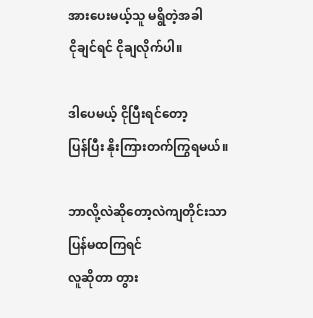အားပေးမယ့်သူ မရွိတဲ့အခါ
ငိုချင်ရင် ငိုချလိုက်ပါ။

ဒါပေမယ့် ငိုပြီးရင်တော့
ပြန်ပြီး နိုးကြားတက်ကြွရမယ်။

ဘာလို့လဲဆိုတော့လဲကျတိုင်းသာ ပြန်မထကြရင်
လူဆိုတာ တွား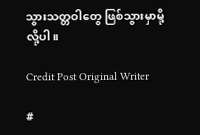သွားသတ္တဝါတွေ ဖြစ်သွားမှာမို့လို့ပါ။

Credit Post Original Writer

#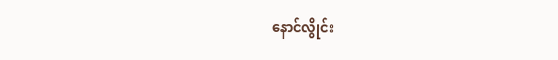နောင်လွိုင်း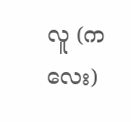လူ (ကလေး)